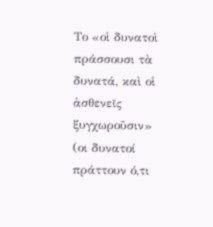Το «οἱ δυνατοὶ πράσσουσι τὰ δυνατά, καὶ οἱ ἀσθενεῖς ξυγχωροῦσιν» (οι δυνατοί πράττουν ό,τι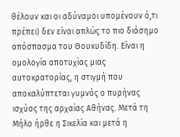θέλουν και οι αδύναμοι υπομένουν ό,τι πρέπει) δεν είναι απλώς το πιο διάσημο απόσπασμα του Θουκυδίδη. Είναι η ομολογία αποτυχίας μιας αυτοκρατορίας, η στιγμή που αποκαλύπτεται γυμνός ο πυρήνας ισχύος της αρχαίας Αθήνας. Μετά τη Μήλο ήρθε η Σικελία και μετά η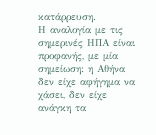κατάρρευση.
Η αναλογία με τις σημερινές ΗΠΑ είναι προφανής, με μία σημείωση: η Αθήνα δεν είχε αφήγημα να χάσει, δεν είχε ανάγκη τα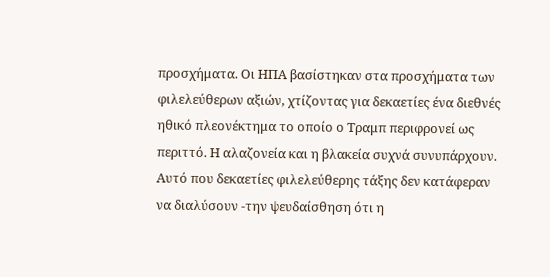προσχήματα. Οι ΗΠΑ βασίστηκαν στα προσχήματα των φιλελεύθερων αξιών, χτίζοντας για δεκαετίες ένα διεθνές ηθικό πλεονέκτημα το οποίο ο Τραμπ περιφρονεί ως περιττό. Η αλαζονεία και η βλακεία συχνά συνυπάρχουν.
Αυτό που δεκαετίες φιλελεύθερης τάξης δεν κατάφεραν να διαλύσουν -την ψευδαίσθηση ότι η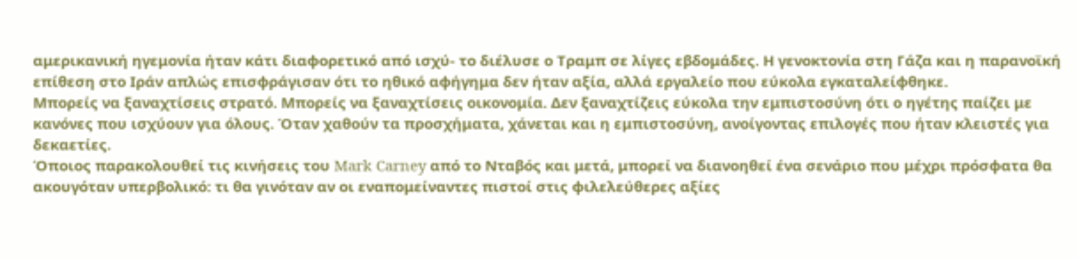αμερικανική ηγεμονία ήταν κάτι διαφορετικό από ισχύ- το διέλυσε ο Τραμπ σε λίγες εβδομάδες. Η γενοκτονία στη Γάζα και η παρανοϊκή επίθεση στο Ιράν απλώς επισφράγισαν ότι το ηθικό αφήγημα δεν ήταν αξία, αλλά εργαλείο που εύκολα εγκαταλείφθηκε.
Μπορείς να ξαναχτίσεις στρατό. Μπορείς να ξαναχτίσεις οικονομία. Δεν ξαναχτίζεις εύκολα την εμπιστοσύνη ότι ο ηγέτης παίζει με κανόνες που ισχύουν για όλους. Όταν χαθούν τα προσχήματα, χάνεται και η εμπιστοσύνη, ανοίγοντας επιλογές που ήταν κλειστές για δεκαετίες.
Όποιος παρακολουθεί τις κινήσεις του Mark Carney από το Νταβός και μετά, μπορεί να διανοηθεί ένα σενάριο που μέχρι πρόσφατα θα ακουγόταν υπερβολικό: τι θα γινόταν αν οι εναπομείναντες πιστοί στις φιλελεύθερες αξίες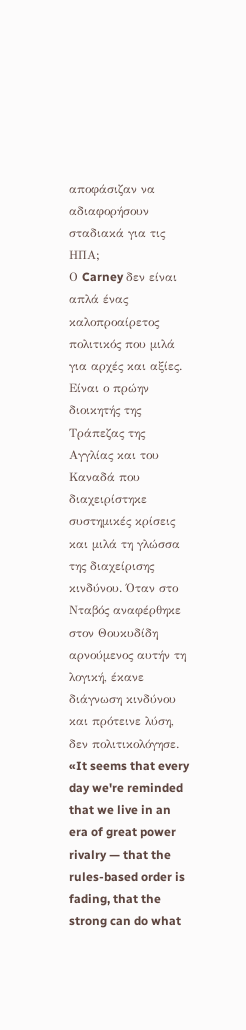αποφάσιζαν να αδιαφορήσουν σταδιακά για τις ΗΠΑ;
Ο Carney δεν είναι απλά ένας καλοπροαίρετος πολιτικός που μιλά για αρχές και αξίες. Είναι ο πρώην διοικητής της Τράπεζας της Αγγλίας και του Καναδά που διαχειρίστηκε συστημικές κρίσεις και μιλά τη γλώσσα της διαχείρισης κινδύνου. Όταν στο Νταβός αναφέρθηκε στον Θουκυδίδη αρνούμενος αυτήν τη λογική, έκανε διάγνωση κινδύνου και πρότεινε λύση, δεν πολιτικολόγησε.
«It seems that every day we're reminded that we live in an era of great power rivalry — that the rules-based order is fading, that the strong can do what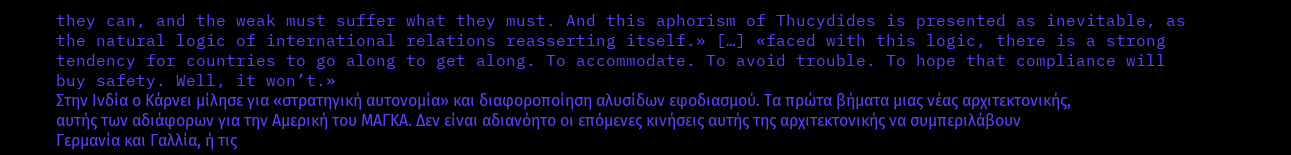they can, and the weak must suffer what they must. And this aphorism of Thucydides is presented as inevitable, as the natural logic of international relations reasserting itself.» […] «faced with this logic, there is a strong tendency for countries to go along to get along. To accommodate. To avoid trouble. To hope that compliance will buy safety. Well, it won’t.»
Στην Ινδία ο Κάρνει μίλησε για «στρατηγική αυτονομία» και διαφοροποίηση αλυσίδων εφοδιασμού. Τα πρώτα βήματα μιας νέας αρχιτεκτονικής, αυτής των αδιάφορων για την Αμερική του ΜΑΓΚΑ. Δεν είναι αδιανόητο οι επόμενες κινήσεις αυτής της αρχιτεκτονικής να συμπεριλάβουν Γερμανία και Γαλλία, ή τις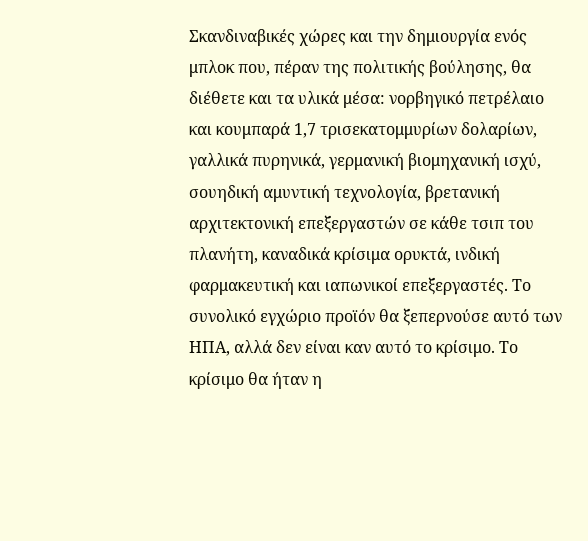Σκανδιναβικές χώρες και την δημιουργία ενός μπλοκ που, πέραν της πολιτικής βούλησης, θα διέθετε και τα υλικά μέσα: νορβηγικό πετρέλαιο και κουμπαρά 1,7 τρισεκατομμυρίων δολαρίων, γαλλικά πυρηνικά, γερμανική βιομηχανική ισχύ, σουηδική αμυντική τεχνολογία, βρετανική αρχιτεκτονική επεξεργαστών σε κάθε τσιπ του πλανήτη, καναδικά κρίσιμα ορυκτά, ινδική φαρμακευτική και ιαπωνικοί επεξεργαστές. Το συνολικό εγχώριο προϊόν θα ξεπερνούσε αυτό των ΗΠΑ, αλλά δεν είναι καν αυτό το κρίσιμο. Το κρίσιμο θα ήταν η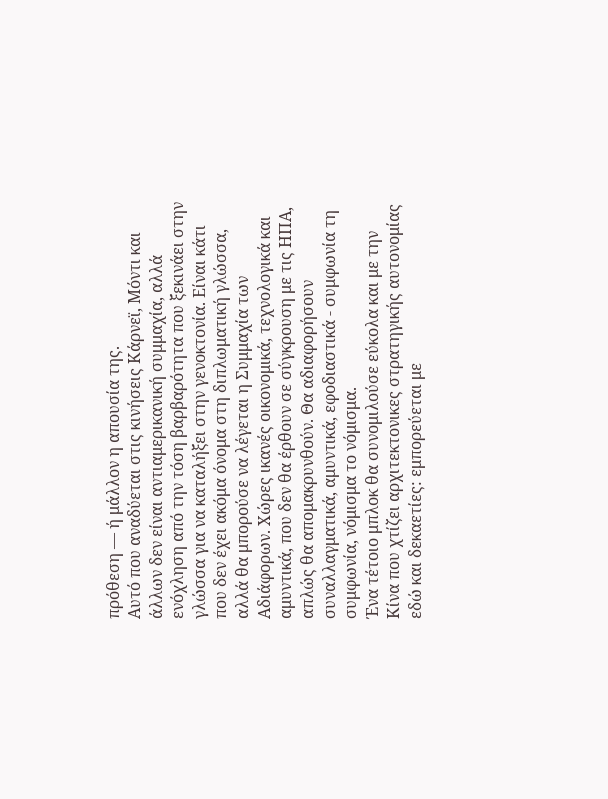πρόθεση — ή μάλλον η απουσία της.
Αυτό που αναδύεται στις κινήσεις Κάρνεϊ, Μόντι και άλλων δεν είναι αντιαμερικανική συμμαχία, αλλά ενόχληση από την τόση βαρβαρότητα που ξεκινάει στην γλώσσα για να καταλήξει στην γενοκτονία. Είναι κάτι που δεν έχει ακόμα όνομα στη διπλωματική γλώσσα, αλλά θα μπορούσε να λέγεται η Συμμαχία των Αδιάφορων. Χώρες ικανές οικονομικά, τεχνολογικά και αμυντικά, που δεν θα έρθουν σε σύγκρουση με τις ΗΠΑ, απλώς θα απομακρυνθούν. Θα αδιαφορήσουν συναλλαγματικά, αμυντικά, εφοδιαστικά - συμφωνία τη συμφωνία, νόμισμα το νόμισμα.
Ένα τέτοιο μπλοκ θα συνομιλούσε εύκολα και με την Κίνα που χτίζει αρχιτεκτονικες στρατηγικής αυτονομίας εδώ και δεκαετίες: εμπορεύεται με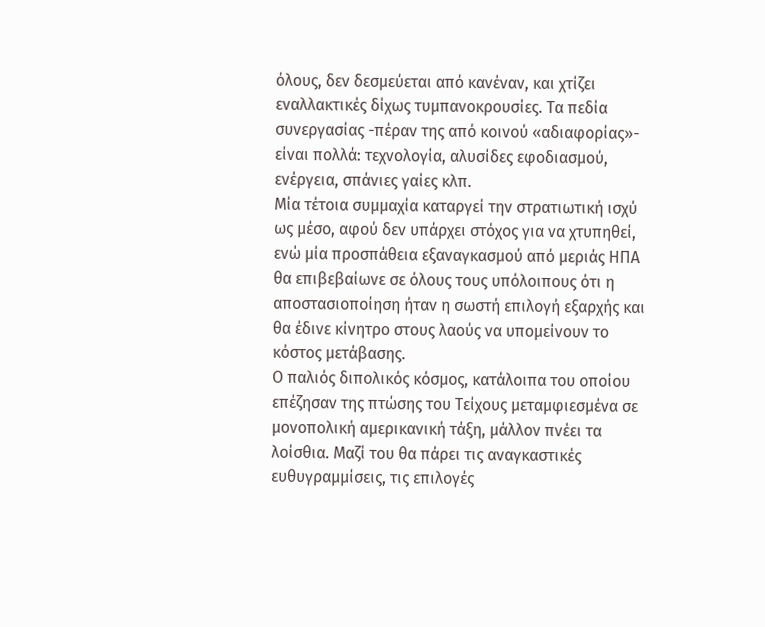όλους, δεν δεσμεύεται από κανέναν, και χτίζει εναλλακτικές δίχως τυμπανοκρουσίες. Τα πεδία συνεργασίας -πέραν της από κοινού «αδιαφορίας»- είναι πολλά: τεχνολογία, αλυσίδες εφοδιασμού, ενέργεια, σπάνιες γαίες κλπ.
Μία τέτοια συμμαχία καταργεί την στρατιωτική ισχύ ως μέσο, αφού δεν υπάρχει στόχος για να χτυπηθεί, ενώ μία προσπάθεια εξαναγκασμού από μεριάς ΗΠΑ θα επιβεβαίωνε σε όλους τους υπόλοιπους ότι η αποστασιοποίηση ήταν η σωστή επιλογή εξαρχής και θα έδινε κίνητρο στους λαούς να υπομείνουν το κόστος μετάβασης.
Ο παλιός διπολικός κόσμος, κατάλοιπα του οποίου επέζησαν της πτώσης του Τείχους μεταμφιεσμένα σε μονοπολική αμερικανική τάξη, μάλλον πνέει τα λοίσθια. Μαζί του θα πάρει τις αναγκαστικές ευθυγραμμίσεις, τις επιλογές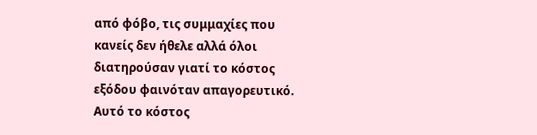από φόβο, τις συμμαχίες που κανείς δεν ήθελε αλλά όλοι διατηρούσαν γιατί το κόστος εξόδου φαινόταν απαγορευτικό. Αυτό το κόστος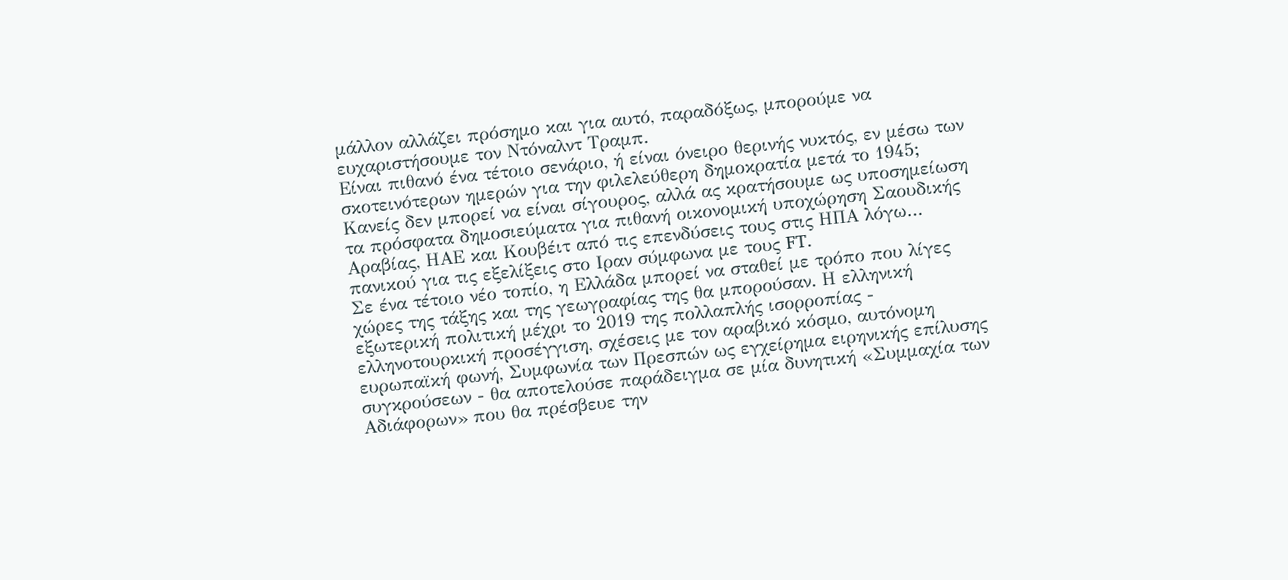μάλλον αλλάζει πρόσημο και για αυτό, παραδόξως, μπορούμε να ευχαριστήσουμε τον Ντόναλντ Τραμπ.
Είναι πιθανό ένα τέτοιο σενάριο, ή είναι όνειρο θερινής νυκτός, εν μέσω των σκοτεινότερων ημερών για την φιλελεύθερη δημοκρατία μετά το 1945; Κανείς δεν μπορεί να είναι σίγουρος, αλλά ας κρατήσουμε ως υποσημείωση τα πρόσφατα δημοσιεύματα για πιθανή οικονομική υποχώρηση Σαουδικής Αραβίας, ΗΑΕ και Κουβέιτ από τις επενδύσεις τους στις ΗΠΑ λόγω… πανικού για τις εξελίξεις στο Ιραν σύμφωνα με τους FT.
Σε ένα τέτοιο νέο τοπίο, η Ελλάδα μπορεί να σταθεί με τρόπο που λίγες χώρες της τάξης και της γεωγραφίας της θα μπορούσαν. Η ελληνική εξωτερική πολιτική μέχρι το 2019 της πολλαπλής ισορροπίας - ελληνοτουρκική προσέγγιση, σχέσεις με τον αραβικό κόσμο, αυτόνομη ευρωπαϊκή φωνή, Συμφωνία των Πρεσπών ως εγχείρημα ειρηνικής επίλυσης συγκρούσεων - θα αποτελούσε παράδειγμα σε μία δυνητική «Συμμαχία των Αδιάφορων» που θα πρέσβευε την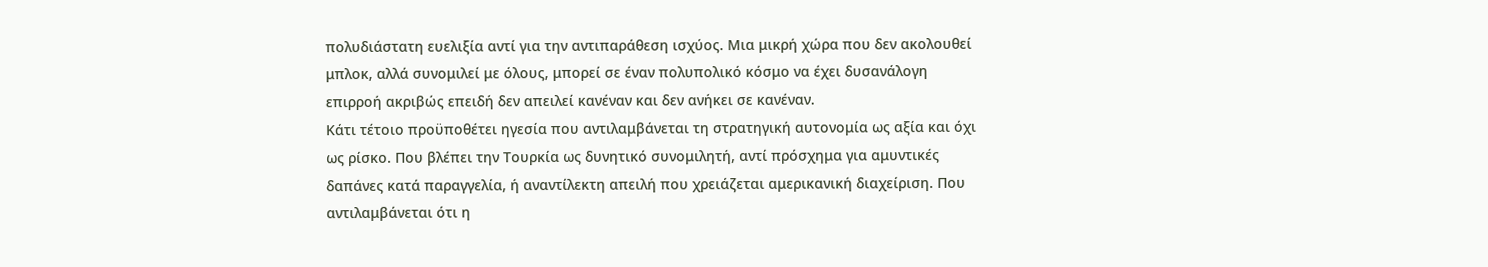πολυδιάστατη ευελιξία αντί για την αντιπαράθεση ισχύος. Μια μικρή χώρα που δεν ακολουθεί μπλοκ, αλλά συνομιλεί με όλους, μπορεί σε έναν πολυπολικό κόσμο να έχει δυσανάλογη επιρροή ακριβώς επειδή δεν απειλεί κανέναν και δεν ανήκει σε κανέναν.
Κάτι τέτοιο προϋποθέτει ηγεσία που αντιλαμβάνεται τη στρατηγική αυτονομία ως αξία και όχι ως ρίσκο. Που βλέπει την Τουρκία ως δυνητικό συνομιλητή, αντί πρόσχημα για αμυντικές δαπάνες κατά παραγγελία, ή αναντίλεκτη απειλή που χρειάζεται αμερικανική διαχείριση. Που αντιλαμβάνεται ότι η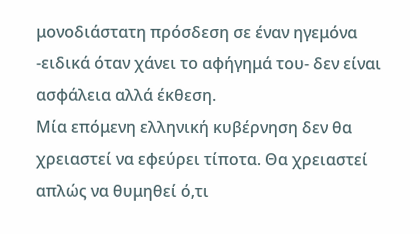μονοδιάστατη πρόσδεση σε έναν ηγεμόνα -ειδικά όταν χάνει το αφήγημά του- δεν είναι ασφάλεια αλλά έκθεση.
Μία επόμενη ελληνική κυβέρνηση δεν θα χρειαστεί να εφεύρει τίποτα. Θα χρειαστεί απλώς να θυμηθεί ό,τι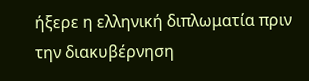ήξερε η ελληνική διπλωματία πριν την διακυβέρνηση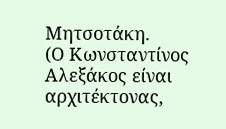Μητσοτάκη.
(Ο Κωνσταντίνος Αλεξάκος είναι αρχιτέκτονας,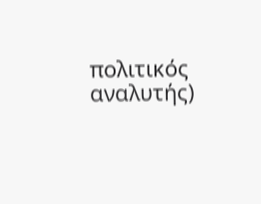πολιτικός αναλυτής)